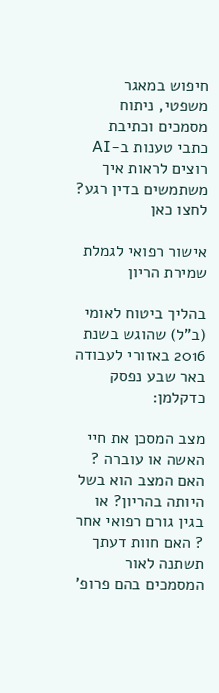חיפוש במאגר משפטי, ניתוח מסמכים וכתיבת כתבי טענות ב-AI
רוצים לראות איך משתמשים בדין רגע? לחצו כאן

אישור רפואי לגמלת שמירת הריון

בהליך ביטוח לאומי (ב"ל) שהוגש בשנת 2016 באזורי לעבודה באר שבע נפסק כדקלמן:

מצב המסכן את חיי האשה או עוברה ? האם המצב הוא בשל היותה בהריון? או בגין גורם רפואי אחר ? האם חוות דעתך תשתנה לאור המסמכים בהם פרופ'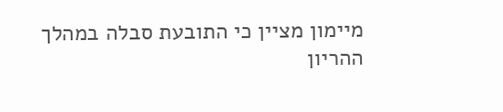מיימון מציין כי התובעת סבלה במהלך ההריון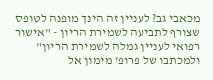מכאבי גב? לעניין זה הינך מופנה לטופס שצורף לתביעה לשמירת הריון - "אישור רפואי לעניין גמלה לשמירת הריון" ולמכתבו של פרופ' מימון אל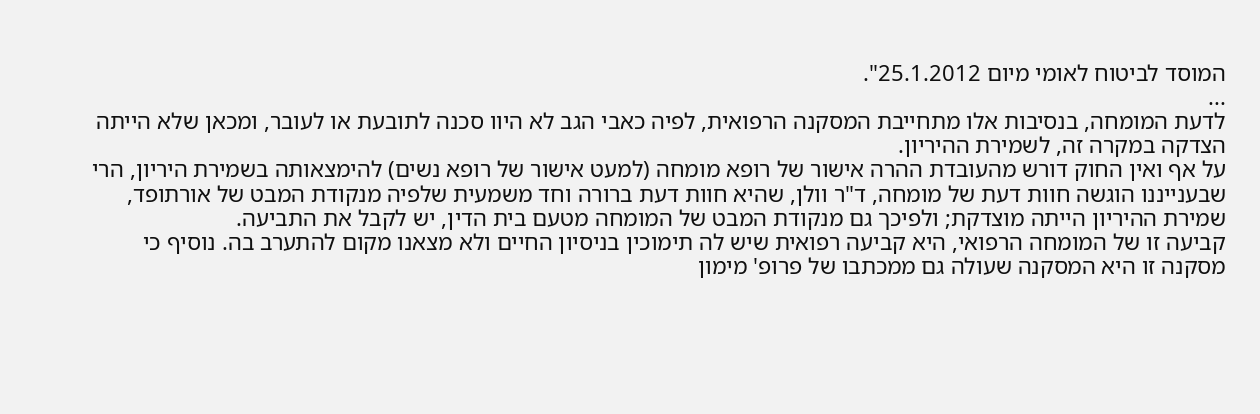המוסד לביטוח לאומי מיום 25.1.2012".
...
לדעת המומחה, בנסיבות אלו מתחייבת המסקנה הרפואית, לפיה כאבי הגב לא היוו סכנה לתובעת או לעובר, ומכאן שלא הייתה הצדקה במקרה זה, לשמירת ההיריון.
על אף ואין החוק דורש מהעובדת ההרה אישור של רופא מומחה (למעט אישור של רופא נשים) להימצאותה בשמירת היריון, הרי שבענייננו הוגשה חוות דעת של מומחה, ד"ר וולן, שהיא חוות דעת ברורה וחד משמעית שלפיה מנקודת המבט של אורתופד, שמירת ההיריון הייתה מוצדקת; ולפיכך גם מנקודת המבט של המומחה מטעם בית הדין, יש לקבל את התביעה.
קביעה זו של המומחה הרפואי, היא קביעה רפואית שיש לה תימוכין בניסיון החיים ולא מצאנו מקום להתערב בה. נוסיף כי מסקנה זו היא המסקנה שעולה גם ממכתבו של פרופ' מימון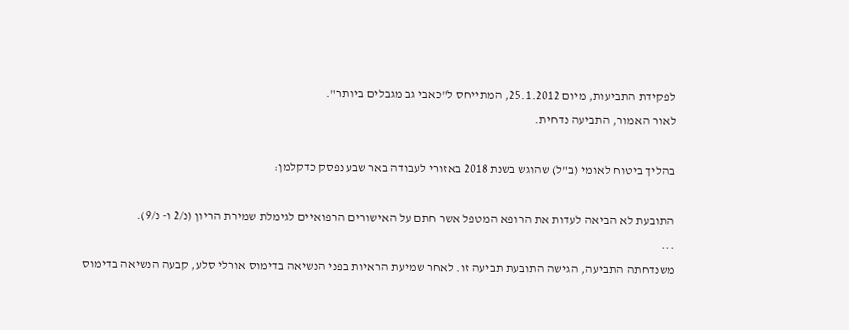לפקידת התביעות, מיום 25.1.2012, המתייחס ל"כאבי גב מגבלים ביותר".
לאור האמור, התביעה נדחית.

בהליך ביטוח לאומי (ב"ל) שהוגש בשנת 2018 באזורי לעבודה באר שבע נפסק כדקלמן:

התובעת לא הביאה לעדות את הרופא המטפל אשר חתם על האישורים הרפואיים לגימלת שמירת הריון (נ/2 ו- נ/9).
...
משנדחתה התביעה, הגישה התובעת תביעה זו. לאחר שמיעת הראיות בפני הנשיאה בדימוס אורלי סלע, קבעה הנשיאה בדימוס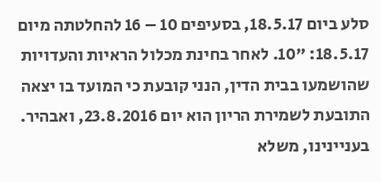סלע ביום 18.5.17, בסעיפים 10 – 16 להחלטתה מיום 18.5.17: "10. לאחר בחינת מכלול הראיות והעדויות שהושמעו בבית הדין, הנני קובעת כי המועד בו יצאה התובעת לשמירת הריון הוא יום 23.8.2016, ואבהיר.
בעניינינו, משלא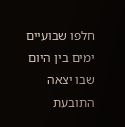חלפו שבועיים ימים בין היום שבו יצאה התובעת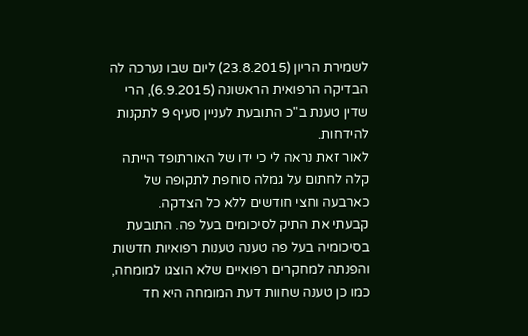לשמירת הריון (23.8.2015) ליום שבו נערכה לה הבדיקה הרפואית הראשונה (6.9.2015), הרי שדין טענת ב"כ התובעת לעניין סעיף 9 לתקנות להידחות.
לאור זאת נראה לי כי ידו של האורתופד הייתה קלה לחתום על גמלה סוחפת לתקופה של כארבעה וחצי חודשים ללא כל הצדקה.
קבעתי את התיק לסיכומים בעל פה. התובעת בסיכומיה בעל פה טענה טענות רפואיות חדשות והפנתה למחקרים רפואיים שלא הוצגו למומחה, כמו כן טענה שחוות דעת המומחה היא חד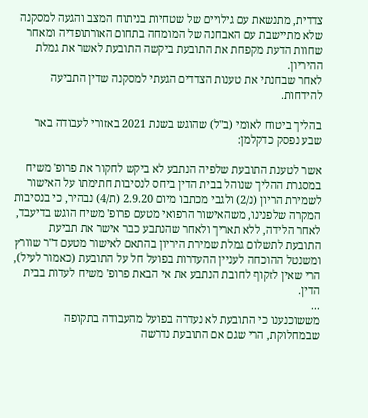צדדית, מתנשאת עם גילויים של שטחיות בניתוח המצב והגעה למסקנה שלא מתיישבת עם האבחנה של המומחה בתחום האורתופדיה ומאחר שחוות הדעת מקפחת את התובעת ביקשה התובעת לאשר את גמלת ההיריון.
לאחר שבחנתי את טענות הצדדים הגעתי למסקנה שדין התביעה להידחות.

בהליך ביטוח לאומי (ב"ל) שהוגש בשנת 2021 באזורי לעבודה באר שבע נפסק כדקלמן:

אשר לטענת התובעת שלפיה הנתבע לא ביקש לחקור את פרופ' משיח במסגרת ההליך שנוהל בבית הדין ביחס לנסיבות חתימתו על האישור לשמירת הריון (נ/2) ולגבי מכתבו מיום 2.9.20 (ת/4) נבהיר, כי בנסיבות המקרה שלפנינו, משהאישור הרפואי מטעם פרופ' משיח הוגש בדיעבד, לאחר הלידה, ללא תאריך ולאחר שהנתבע כבר אישר את תביעת התובעת לתשלום גמלת שמירת היריון בהתאם לאישור מטעם ד"ר שוורץ ומשנטל ההוכחה לעניין ההעדרות בפועל חל על התובעת (כאמור לעיל), הרי שאין לזקוף לחובת הנתבע את אי הבאת פרופ' משיח לעדות בבית הדין.
...
מששוכנענו כי התובעת לא נעדרה בפועל מהעבודה בתקופה שבמחלוקת, הרי שגם אם התובעת נדרשה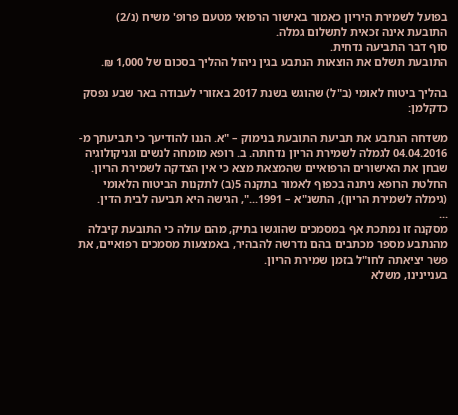בפועל לשמירת היריון כאמור באישור הרפואי מטעם פרופ' משיח (נ/2) התובעת אינה זכאית לתשלום גמלה.
סוף דבר התביעה נדחית.
התובעת תשלם את הוצאות הנתבע בגין ניהול ההליך בסכום של 1,000 ₪.

בהליך ביטוח לאומי (ב"ל) שהוגש בשנת 2017 באזורי לעבודה באר שבע נפסק כדקלמן:

משדחה הנתבע את תביעת התובעת בנימוק – "א. הננו להודיעך כי תביעתך מ- 04.04.2016 לגמלה לשמירת הריון נדחתה. ב. רופא מומחה לנשים וגניקולוגיה שבחן את האישורים הרפואיים שהמצאת מצא כי אין הצדקה לשמירת הריון. החלטת הרופא ניתנה בכפוף לאמור בתקנה 5(ב) לתקנות הביטוח הלאומי (גימלה לשמירת הריון), התשנ"א – 1991...", הגישה היא תביעה לבית הדין.
...
מסקנה זו נמתכת אף במסמכים שהוגשו בתיק, מהם עולה כי התובעת קיבלה מהנתבע מספר מכתבים בהם נדרשה להבהיר, באמצעות מסמכים רפואיים, את פשר יציאתה לחו"ל בזמן שמירת הריון.
בעניינינו, משלא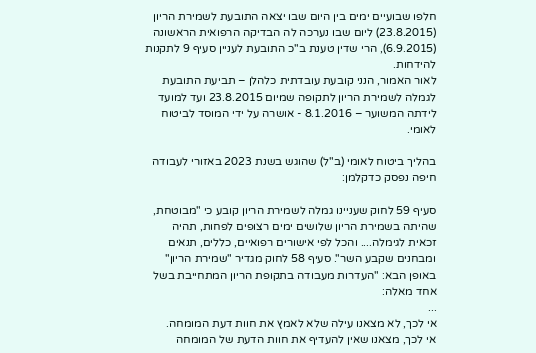חלפו שבועיים ימים בין היום שבו יצאה התובעת לשמירת הריון (23.8.2015) ליום שבו נערכה לה הבדיקה הרפואית הראשונה (6.9.2015), הרי שדין טענת ב"כ התובעת לעניין סעיף 9 לתקנות להידחות.
לאור האמור, הנני קובעת עובדתית כלהלן – תביעת התובעת לגמלה לשמירת הריון לתקופה שמיום 23.8.2015 ועד למועד לידתה המשוער – 8.1.2016 - אושרה על ידי המוסד לביטוח לאומי.

בהליך ביטוח לאומי (ב"ל) שהוגש בשנת 2023 באזורי לעבודה חיפה נפסק כדקלמן:

סעיף 59 לחוק שעניינו גמלה לשמירת הריון קובע כי "מבוטחת, שהיתה בשמירת הריון שלושים ימים רצופים לפחות, תהיה זכאית לגימלה.... והכל לפי אישורים רפואיים, כללים, תנאים ומבחנים שקבע השר". סעיף 58 לחוק מגדיר "שמירת הריון" באופן הבא: "העדרות מעבודה בתקופת הריון המתחייבת בשל אחד מאלה:
...
אי לכך, לא מצאנו עילה שלא לאמץ את חוות דעת המומחה.
אי לכך, מצאנו שאין להעדיף את חוות הדעת של המומחה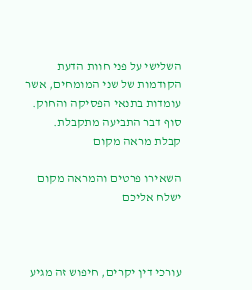השלישי על פני חוות הדעת הקודמות של שני המומחים, אשר עומדות בתנאי הפסיקה והחוק.
סוף דבר התביעה מתקבלת.
קבלת מראה מקום

השאירו פרטים והמראה מקום ישלח אליכם



עורכי דין יקרים, חיפוש זה מגיע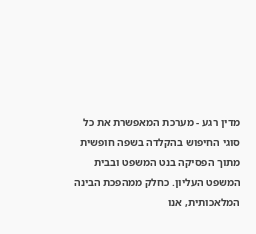מדין רגע - מערכת המאפשרת את כל סוגי החיפוש בהקלדה בשפה חופשית מתוך הפסיקה בנט המשפט ובבית המשפט העליון. כחלק ממהפכת הבינה המלאכותית, אנו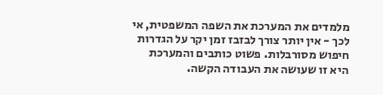מלמדים את המערכת את השפה המשפטית, אי לכך - אין יותר צורך לבזבז זמן יקר על הגדרות חיפוש מסורבלות. פשוט כותבים והמערכת היא זו שעושה את העבודה הקשה.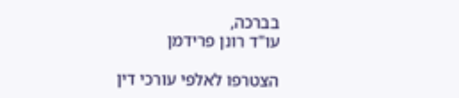בברכה,
עו"ד רונן פרידמן

הצטרפו לאלפי עורכי דין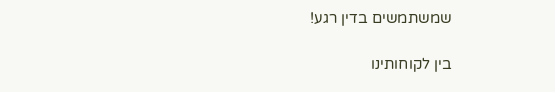שמשתמשים בדין רגע!

בין לקוחותינו